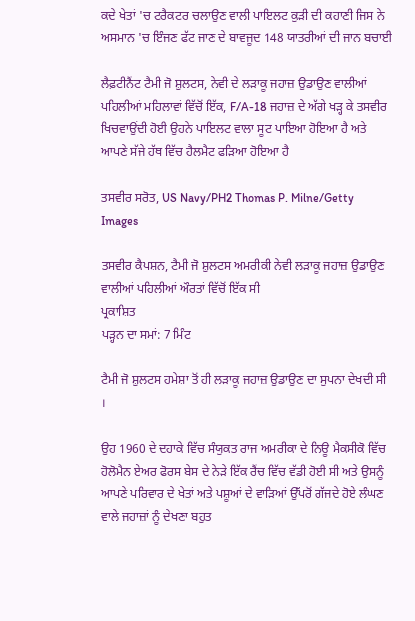ਕਦੇ ਖੇਤਾਂ 'ਚ ਟਰੈਕਟਰ ਚਲਾਉਣ ਵਾਲੀ ਪਾਇਲਟ ਕੁੜੀ ਦੀ ਕਹਾਣੀ ਜਿਸ ਨੇ ਅਸਮਾਨ 'ਚ ਇੰਜਣ ਫੱਟ ਜਾਣ ਦੇ ਬਾਵਜੂਦ 148 ਯਾਤਰੀਆਂ ਦੀ ਜਾਨ ਬਚਾਈ

ਲੈਫ਼ਟੀਨੈਂਟ ਟੈਮੀ ਜੋ ਸ਼ੁਲਟਸ, ਨੇਵੀ ਦੇ ਲੜਾਕੂ ਜਹਾਜ਼ ਉਡਾਉਣ ਵਾਲੀਆਂ ਪਹਿਲੀਆਂ ਮਹਿਲਾਵਾਂ ਵਿੱਚੋਂ ਇੱਕ, F/A-18 ਜਹਾਜ਼ ਦੇ ਅੱਗੇ ਖੜ੍ਹ ਕੇ ਤਸਵੀਰ ਖਿਚਵਾਉਂਦੀ ਹੋਈ ਉਹਨੇ ਪਾਇਲਟ ਵਾਲਾ ਸੂਟ ਪਾਇਆ ਹੋਇਆ ਹੈ ਅਤੇ ਆਪਣੇ ਸੱਜੇ ਹੱਥ ਵਿੱਚ ਹੈਲਮੈਟ ਫੜਿਆ ਹੋਇਆ ਹੈ

ਤਸਵੀਰ ਸਰੋਤ, US Navy/PH2 Thomas P. Milne/Getty Images

ਤਸਵੀਰ ਕੈਪਸ਼ਨ, ਟੈਮੀ ਜੋ ਸ਼ੁਲਟਸ ਅਮਰੀਕੀ ਨੇਵੀ ਲੜਾਕੂ ਜਹਾਜ਼ ਉਡਾਉਣ ਵਾਲੀਆਂ ਪਹਿਲੀਆਂ ਔਰਤਾਂ ਵਿੱਚੋਂ ਇੱਕ ਸੀ
ਪ੍ਰਕਾਸ਼ਿਤ
ਪੜ੍ਹਨ ਦਾ ਸਮਾਂ: 7 ਮਿੰਟ

ਟੈਮੀ ਜੋ ਸ਼ੁਲਟਸ ਹਮੇਸ਼ਾ ਤੋਂ ਹੀ ਲੜਾਕੂ ਜਹਾਜ਼ ਉਡਾਉਣ ਦਾ ਸੁਪਨਾ ਦੇਖਦੀ ਸੀ ।

ਉਹ 1960 ਦੇ ਦਹਾਕੇ ਵਿੱਚ ਸੰਯੁਕਤ ਰਾਜ ਅਮਰੀਕਾ ਦੇ ਨਿਊ ਮੈਕਸੀਕੋ ਵਿੱਚ ਹੋਲੋਮੈਨ ਏਅਰ ਫੋਰਸ ਬੇਸ ਦੇ ਨੇੜੇ ਇੱਕ ਰੈਂਚ ਵਿੱਚ ਵੱਡੀ ਹੋਈ ਸੀ ਅਤੇ ਉਸਨੂੰ ਆਪਣੇ ਪਰਿਵਾਰ ਦੇ ਖੇਤਾਂ ਅਤੇ ਪਸ਼ੂਆਂ ਦੇ ਵਾੜਿਆਂ ਉੱਪਰੋਂ ਗੱਜਦੇ ਹੋਏ ਲੰਘਣ ਵਾਲੇ ਜਹਾਜ਼ਾਂ ਨੂੰ ਦੇਖਣਾ ਬਹੁਤ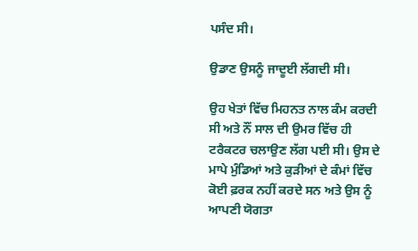ਪਸੰਦ ਸੀ।

ਉਡਾਣ ਉਸਨੂੰ ਜਾਦੂਈ ਲੱਗਦੀ ਸੀ।

ਉਹ ਖੇਤਾਂ ਵਿੱਚ ਮਿਹਨਤ ਨਾਲ ਕੰਮ ਕਰਦੀ ਸੀ ਅਤੇ ਨੌਂ ਸਾਲ ਦੀ ਉਮਰ ਵਿੱਚ ਹੀ ਟਰੈਕਟਰ ਚਲਾਉਣ ਲੱਗ ਪਈ ਸੀ। ਉਸ ਦੇ ਮਾਪੇ ਮੁੰਡਿਆਂ ਅਤੇ ਕੁੜੀਆਂ ਦੇ ਕੰਮਾਂ ਵਿੱਚ ਕੋਈ ਫ਼ਰਕ ਨਹੀਂ ਕਰਦੇ ਸਨ ਅਤੇ ਉਸ ਨੂੰ ਆਪਣੀ ਯੋਗਤਾ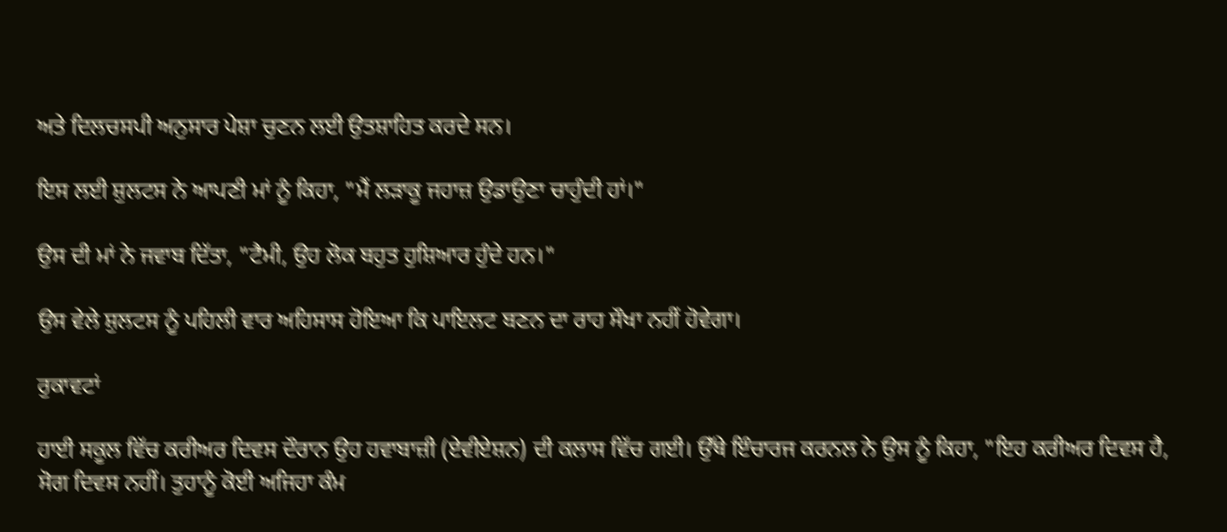ਅਤੇ ਦਿਲਚਸਪੀ ਅਨੁਸਾਰ ਪੇਸ਼ਾ ਚੁਣਨ ਲਈ ਉਤਸ਼ਾਹਿਤ ਕਰਦੇ ਸਨ।

ਇਸ ਲਈ ਸ਼ੁਲਟਸ ਨੇ ਆਪਣੀ ਮਾਂ ਨੂੰ ਕਿਹਾ, "ਮੈਂ ਲੜਾਕੂ ਜਹਾਜ਼ ਉਡਾਉਣਾ ਚਾਹੁੰਦੀ ਹਾਂ।"

ਉਸ ਦੀ ਮਾਂ ਨੇ ਜਵਾਬ ਦਿੱਤਾ, "ਟੈਮੀ, ਉਹ ਲੋਕ ਬਹੁਤ ਹੁਸ਼ਿਆਰ ਹੁੰਦੇ ਹਨ।"

ਉਸ ਵੇਲੇ ਸ਼ੁਲਟਸ ਨੂੰ ਪਹਿਲੀ ਵਾਰ ਅਹਿਸਾਸ ਹੋਇਆ ਕਿ ਪਾਇਲਟ ਬਣਨ ਦਾ ਰਾਹ ਸੌਖਾ ਨਹੀਂ ਹੋਵੇਗਾ।

ਰੁਕਾਵਟਾਂ

ਹਾਈ ਸਕੂਲ ਵਿੱਚ ਕਰੀਅਰ ਦਿਵਸ ਦੌਰਾਨ ਉਹ ਹਵਾਬਾਜ਼ੀ (ਏਵੀਏਸ਼ਨ) ਦੀ ਕਲਾਸ ਵਿੱਚ ਗਈ। ਉੱਥੇ ਇੰਚਾਰਜ ਕਰਨਲ ਨੇ ਉਸ ਨੂੰ ਕਿਹਾ, "ਇਹ ਕਰੀਅਰ ਦਿਵਸ ਹੈ, ਸੋਗ ਦਿਵਸ ਨਹੀਂ। ਤੁਹਾਨੂੰ ਕੋਈ ਅਜਿਹਾ ਕੰਮ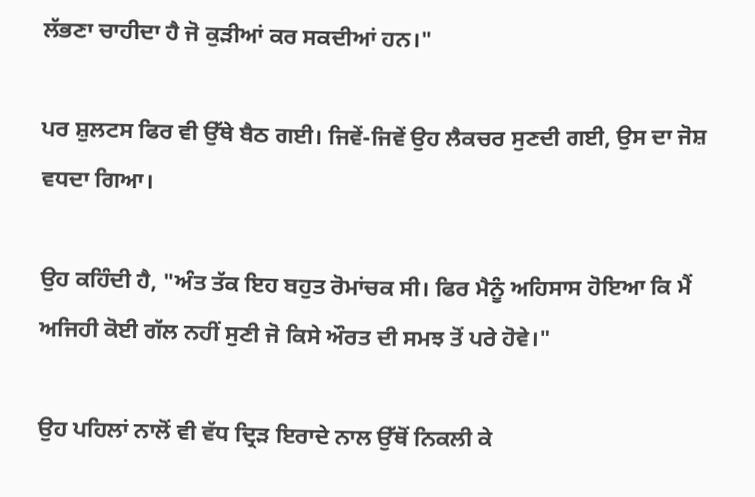ਲੱਭਣਾ ਚਾਹੀਦਾ ਹੈ ਜੋ ਕੁੜੀਆਂ ਕਰ ਸਕਦੀਆਂ ਹਨ।"

ਪਰ ਸ਼ੁਲਟਸ ਫਿਰ ਵੀ ਉੱਥੇ ਬੈਠ ਗਈ। ਜਿਵੇਂ-ਜਿਵੇਂ ਉਹ ਲੈਕਚਰ ਸੁਣਦੀ ਗਈ, ਉਸ ਦਾ ਜੋਸ਼ ਵਧਦਾ ਗਿਆ।

ਉਹ ਕਹਿੰਦੀ ਹੈ, "ਅੰਤ ਤੱਕ ਇਹ ਬਹੁਤ ਰੋਮਾਂਚਕ ਸੀ। ਫਿਰ ਮੈਨੂੰ ਅਹਿਸਾਸ ਹੋਇਆ ਕਿ ਮੈਂ ਅਜਿਹੀ ਕੋਈ ਗੱਲ ਨਹੀਂ ਸੁਣੀ ਜੋ ਕਿਸੇ ਔਰਤ ਦੀ ਸਮਝ ਤੋਂ ਪਰੇ ਹੋਵੇ।"

ਉਹ ਪਹਿਲਾਂ ਨਾਲੋਂ ਵੀ ਵੱਧ ਦ੍ਰਿੜ ਇਰਾਦੇ ਨਾਲ ਉੱਥੋਂ ਨਿਕਲੀ ਕੇ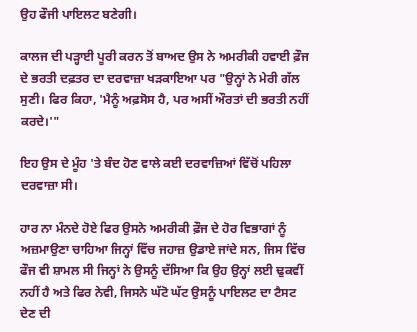ਉਹ ਫੌਜੀ ਪਾਇਲਟ ਬਣੇਗੀ।

ਕਾਲਜ ਦੀ ਪੜ੍ਹਾਈ ਪੂਰੀ ਕਰਨ ਤੋਂ ਬਾਅਦ ਉਸ ਨੇ ਅਮਰੀਕੀ ਹਵਾਈ ਫ਼ੌਜ ਦੇ ਭਰਤੀ ਦਫ਼ਤਰ ਦਾ ਦਰਵਾਜ਼ਾ ਖੜਕਾਇਆ ਪਰ "ਉਨ੍ਹਾਂ ਨੇ ਮੇਰੀ ਗੱਲ ਸੁਣੀ। ਫਿਰ ਕਿਹਾ, 'ਮੈਨੂੰ ਅਫ਼ਸੋਸ ਹੈ, ਪਰ ਅਸੀਂ ਔਰਤਾਂ ਦੀ ਭਰਤੀ ਨਹੀਂ ਕਰਦੇ।'"

ਇਹ ਉਸ ਦੇ ਮੂੰਹ 'ਤੇ ਬੰਦ ਹੋਣ ਵਾਲੇ ਕਈ ਦਰਵਾਜ਼ਿਆਂ ਵਿੱਚੋਂ ਪਹਿਲਾ ਦਰਵਾਜ਼ਾ ਸੀ।

ਹਾਰ ਨਾ ਮੰਨਦੇ ਹੋਏ ਫਿਰ ਉਸਨੇ ਅਮਰੀਕੀ ਫ਼ੌਜ ਦੇ ਹੋਰ ਵਿਭਾਗਾਂ ਨੂੰ ਅਜ਼ਮਾਉਣਾ ਚਾਹਿਆ ਜਿਨ੍ਹਾਂ ਵਿੱਚ ਜਹਾਜ਼ ਉਡਾਏ ਜਾਂਦੇ ਸਨ, ਜਿਸ ਵਿੱਚ ਫੌਜ ਵੀ ਸ਼ਾਮਲ ਸੀ ਜਿਨ੍ਹਾਂ ਨੇ ਉਸਨੂੰ ਦੱਸਿਆ ਕਿ ਉਹ ਉਨ੍ਹਾਂ ਲਈ ਢੁਕਵੀਂ ਨਹੀਂ ਹੈ ਅਤੇ ਫਿਰ ਨੇਵੀ, ਜਿਸਨੇ ਘੱਟੋ ਘੱਟ ਉਸਨੂੰ ਪਾਇਲਟ ਦਾ ਟੈਸਟ ਦੇਣ ਦੀ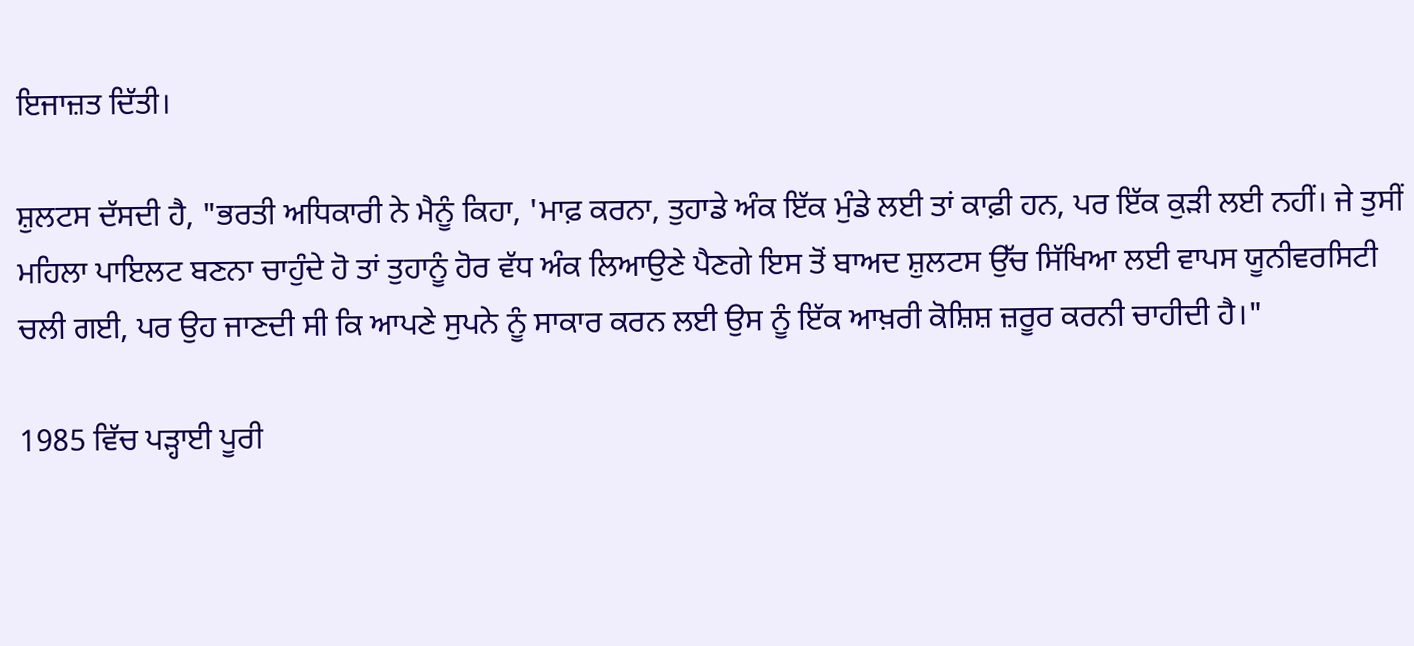ਇਜਾਜ਼ਤ ਦਿੱਤੀ।

ਸ਼ੁਲਟਸ ਦੱਸਦੀ ਹੈ, "ਭਰਤੀ ਅਧਿਕਾਰੀ ਨੇ ਮੈਨੂੰ ਕਿਹਾ, 'ਮਾਫ਼ ਕਰਨਾ, ਤੁਹਾਡੇ ਅੰਕ ਇੱਕ ਮੁੰਡੇ ਲਈ ਤਾਂ ਕਾਫ਼ੀ ਹਨ, ਪਰ ਇੱਕ ਕੁੜੀ ਲਈ ਨਹੀਂ। ਜੇ ਤੁਸੀਂ ਮਹਿਲਾ ਪਾਇਲਟ ਬਣਨਾ ਚਾਹੁੰਦੇ ਹੋ ਤਾਂ ਤੁਹਾਨੂੰ ਹੋਰ ਵੱਧ ਅੰਕ ਲਿਆਉਣੇ ਪੈਣਗੇ ਇਸ ਤੋਂ ਬਾਅਦ ਸ਼ੁਲਟਸ ਉੱਚ ਸਿੱਖਿਆ ਲਈ ਵਾਪਸ ਯੂਨੀਵਰਸਿਟੀ ਚਲੀ ਗਈ, ਪਰ ਉਹ ਜਾਣਦੀ ਸੀ ਕਿ ਆਪਣੇ ਸੁਪਨੇ ਨੂੰ ਸਾਕਾਰ ਕਰਨ ਲਈ ਉਸ ਨੂੰ ਇੱਕ ਆਖ਼ਰੀ ਕੋਸ਼ਿਸ਼ ਜ਼ਰੂਰ ਕਰਨੀ ਚਾਹੀਦੀ ਹੈ।"

1985 ਵਿੱਚ ਪੜ੍ਹਾਈ ਪੂਰੀ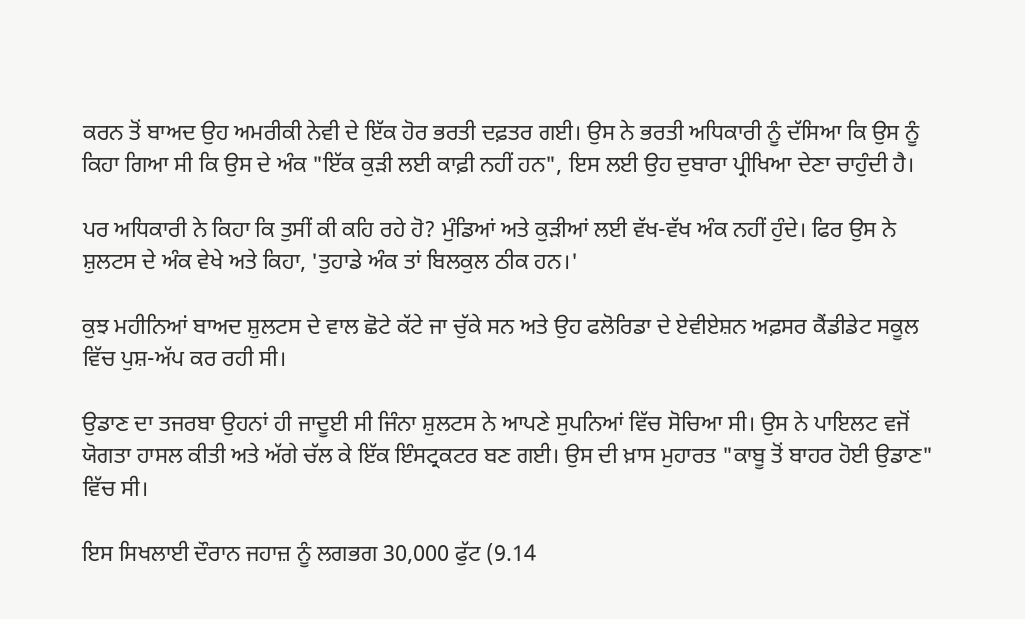ਕਰਨ ਤੋਂ ਬਾਅਦ ਉਹ ਅਮਰੀਕੀ ਨੇਵੀ ਦੇ ਇੱਕ ਹੋਰ ਭਰਤੀ ਦਫ਼ਤਰ ਗਈ। ਉਸ ਨੇ ਭਰਤੀ ਅਧਿਕਾਰੀ ਨੂੰ ਦੱਸਿਆ ਕਿ ਉਸ ਨੂੰ ਕਿਹਾ ਗਿਆ ਸੀ ਕਿ ਉਸ ਦੇ ਅੰਕ "ਇੱਕ ਕੁੜੀ ਲਈ ਕਾਫ਼ੀ ਨਹੀਂ ਹਨ", ਇਸ ਲਈ ਉਹ ਦੁਬਾਰਾ ਪ੍ਰੀਖਿਆ ਦੇਣਾ ਚਾਹੁੰਦੀ ਹੈ।

ਪਰ ਅਧਿਕਾਰੀ ਨੇ ਕਿਹਾ ਕਿ ਤੁਸੀਂ ਕੀ ਕਹਿ ਰਹੇ ਹੋ? ਮੁੰਡਿਆਂ ਅਤੇ ਕੁੜੀਆਂ ਲਈ ਵੱਖ-ਵੱਖ ਅੰਕ ਨਹੀਂ ਹੁੰਦੇ। ਫਿਰ ਉਸ ਨੇ ਸ਼ੁਲਟਸ ਦੇ ਅੰਕ ਵੇਖੇ ਅਤੇ ਕਿਹਾ, 'ਤੁਹਾਡੇ ਅੰਕ ਤਾਂ ਬਿਲਕੁਲ ਠੀਕ ਹਨ।'

ਕੁਝ ਮਹੀਨਿਆਂ ਬਾਅਦ ਸ਼ੁਲਟਸ ਦੇ ਵਾਲ ਛੋਟੇ ਕੱਟੇ ਜਾ ਚੁੱਕੇ ਸਨ ਅਤੇ ਉਹ ਫਲੋਰਿਡਾ ਦੇ ਏਵੀਏਸ਼ਨ ਅਫ਼ਸਰ ਕੈਂਡੀਡੇਟ ਸਕੂਲ ਵਿੱਚ ਪੁਸ਼-ਅੱਪ ਕਰ ਰਹੀ ਸੀ।

ਉਡਾਣ ਦਾ ਤਜਰਬਾ ਉਹਨਾਂ ਹੀ ਜਾਦੂਈ ਸੀ ਜਿੰਨਾ ਸ਼ੁਲਟਸ ਨੇ ਆਪਣੇ ਸੁਪਨਿਆਂ ਵਿੱਚ ਸੋਚਿਆ ਸੀ। ਉਸ ਨੇ ਪਾਇਲਟ ਵਜੋਂ ਯੋਗਤਾ ਹਾਸਲ ਕੀਤੀ ਅਤੇ ਅੱਗੇ ਚੱਲ ਕੇ ਇੱਕ ਇੰਸਟ੍ਰਕਟਰ ਬਣ ਗਈ। ਉਸ ਦੀ ਖ਼ਾਸ ਮੁਹਾਰਤ "ਕਾਬੂ ਤੋਂ ਬਾਹਰ ਹੋਈ ਉਡਾਣ" ਵਿੱਚ ਸੀ।

ਇਸ ਸਿਖਲਾਈ ਦੌਰਾਨ ਜਹਾਜ਼ ਨੂੰ ਲਗਭਗ 30,000 ਫੁੱਟ (9.14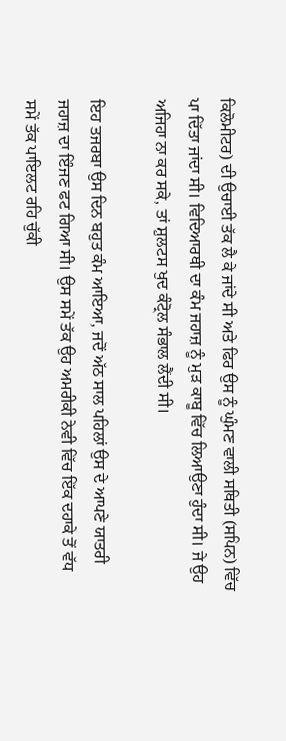ਕਿਲੋਮੀਟਰ) ਦੀ ਉਚਾਈ ਤੱਕ ਲੈ ਕੇ ਜਾਂਦੇ ਸੀ ਅਤੇ ਫਿਰ ਉਸ ਨੂੰ ਘੁੰਮਣ ਵਾਲੀ ਸਥਿਤੀ (ਸਪਿਨ) ਵਿੱਚ ਪਾ ਦਿੱਤਾ ਜਾਂਦਾ ਸੀ। ਵਿਦਿਆਰਥੀ ਦਾ ਕੰਮ ਜਹਾਜ਼ ਨੂੰ ਮੁੜ ਕਾਬੂ ਵਿੱਚ ਲਿਆਉਣਾ ਹੁੰਦਾ ਸੀ। ਜੇ ਉਹ ਅਜਿਹਾ ਨਾ ਕਰ ਸਕੇ, ਤਾਂ ਸ਼ੁਲਟਸ ਖੁਦ ਕੰਟ੍ਰੋਲ ਸੰਭਾਲ ਲੈਂਦੀ ਸੀ।

ਇਹ ਤਜਰਬਾ ਉਸ ਦਿਨ ਬਹੁਤ ਕੰਮ ਆਇਆ, ਜਦੋਂ ਅੱਠ ਸਾਲ ਪਹਿਲਾਂ ਉਸ ਦੇ ਆਪਣੇ ਯਾਤਰੀ ਜਹਾਜ਼ ਦਾ ਇੰਜਣ ਫਟ ਗਿਆ ਸੀ। ਉਸ ਸਮੇਂ ਤੱਕ ਉਹ ਅਮਰੀਕੀ ਨੇਵੀ ਵਿੱਚ ਇੱਕ ਦਹਾਕੇ ਤੋਂ ਵੱਧ ਸਮੇਂ ਤੱਕ ਪਾਇਲਟ ਰਹਿ ਚੁੱਕੀ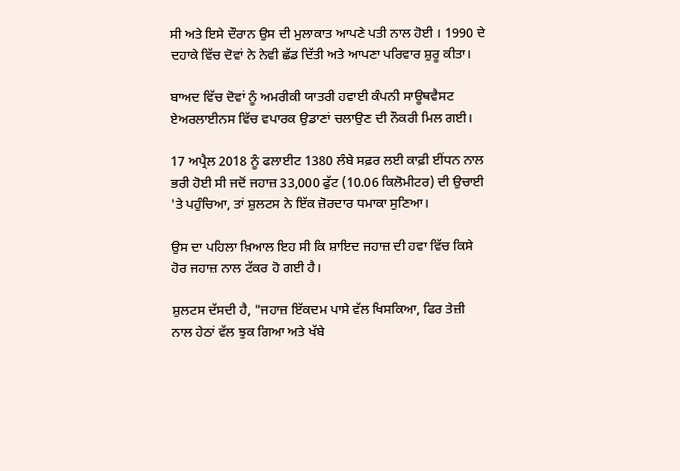ਸੀ ਅਤੇ ਇਸੇ ਦੌਰਾਨ ਉਸ ਦੀ ਮੁਲਾਕਾਤ ਆਪਣੇ ਪਤੀ ਨਾਲ ਹੋਈ । 1990 ਦੇ ਦਹਾਕੇ ਵਿੱਚ ਦੋਵਾਂ ਨੇ ਨੇਵੀ ਛੱਡ ਦਿੱਤੀ ਅਤੇ ਆਪਣਾ ਪਰਿਵਾਰ ਸ਼ੁਰੂ ਕੀਤਾ।

ਬਾਅਦ ਵਿੱਚ ਦੋਵਾਂ ਨੂੰ ਅਮਰੀਕੀ ਯਾਤਰੀ ਹਵਾਈ ਕੰਪਨੀ ਸਾਊਥਵੈਸਟ ਏਅਰਲਾਈਨਸ ਵਿੱਚ ਵਪਾਰਕ ਉਡਾਣਾਂ ਚਲਾਉਣ ਦੀ ਨੌਕਰੀ ਮਿਲ ਗਈ।

17 ਅਪ੍ਰੈਲ 2018 ਨੂੰ ਫਲਾਈਟ 1380 ਲੰਬੇ ਸਫ਼ਰ ਲਈ ਕਾਫ਼ੀ ਈਂਧਨ ਨਾਲ ਭਰੀ ਹੋਈ ਸੀ ਜਦੋਂ ਜਹਾਜ਼ 33,000 ਫੁੱਟ (10.06 ਕਿਲੋਮੀਟਰ) ਦੀ ਉਚਾਈ 'ਤੇ ਪਹੁੰਚਿਆ, ਤਾਂ ਸ਼ੁਲਟਸ ਨੇ ਇੱਕ ਜ਼ੋਰਦਾਰ ਧਮਾਕਾ ਸੁਣਿਆ।

ਉਸ ਦਾ ਪਹਿਲਾ ਖ਼ਿਆਲ ਇਹ ਸੀ ਕਿ ਸ਼ਾਇਦ ਜਹਾਜ਼ ਦੀ ਹਵਾ ਵਿੱਚ ਕਿਸੇ ਹੋਰ ਜਹਾਜ਼ ਨਾਲ ਟੱਕਰ ਹੋ ਗਈ ਹੈ।

ਸ਼ੁਲਟਸ ਦੱਸਦੀ ਹੈ, "ਜਹਾਜ਼ ਇੱਕਦਮ ਪਾਸੇ ਵੱਲ ਖਿਸਕਿਆ, ਫਿਰ ਤੇਜ਼ੀ ਨਾਲ ਹੇਠਾਂ ਵੱਲ ਝੁਕ ਗਿਆ ਅਤੇ ਖੱਬੇ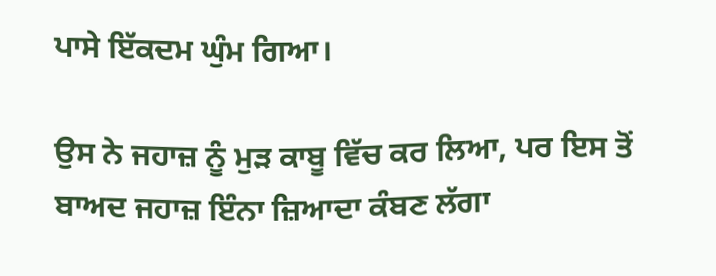ਪਾਸੇ ਇੱਕਦਮ ਘੁੰਮ ਗਿਆ।

ਉਸ ਨੇ ਜਹਾਜ਼ ਨੂੰ ਮੁੜ ਕਾਬੂ ਵਿੱਚ ਕਰ ਲਿਆ, ਪਰ ਇਸ ਤੋਂ ਬਾਅਦ ਜਹਾਜ਼ ਇੰਨਾ ਜ਼ਿਆਦਾ ਕੰਬਣ ਲੱਗਾ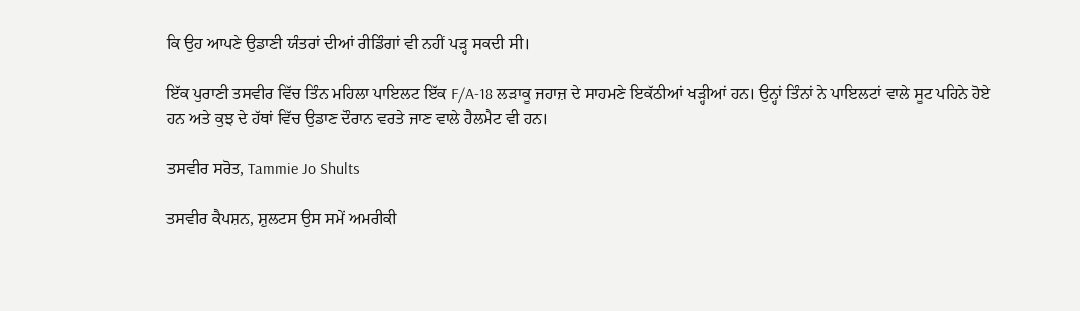ਕਿ ਉਹ ਆਪਣੇ ਉਡਾਣੀ ਯੰਤਰਾਂ ਦੀਆਂ ਰੀਡਿੰਗਾਂ ਵੀ ਨਹੀਂ ਪੜ੍ਹ ਸਕਦੀ ਸੀ।

ਇੱਕ ਪੁਰਾਣੀ ਤਸਵੀਰ ਵਿੱਚ ਤਿੰਨ ਮਹਿਲਾ ਪਾਇਲਟ ਇੱਕ F/A-18 ਲੜਾਕੂ ਜਹਾਜ਼ ਦੇ ਸਾਹਮਣੇ ਇਕੱਠੀਆਂ ਖੜ੍ਹੀਆਂ ਹਨ। ਉਨ੍ਹਾਂ ਤਿੰਨਾਂ ਨੇ ਪਾਇਲਟਾਂ ਵਾਲੇ ਸੂਟ ਪਹਿਨੇ ਹੋਏ ਹਨ ਅਤੇ ਕੁਝ ਦੇ ਹੱਥਾਂ ਵਿੱਚ ਉਡਾਣ ਦੌਰਾਨ ਵਰਤੇ ਜਾਣ ਵਾਲੇ ਹੈਲਮੈਟ ਵੀ ਹਨ।

ਤਸਵੀਰ ਸਰੋਤ, Tammie Jo Shults

ਤਸਵੀਰ ਕੈਪਸ਼ਨ, ਸ਼ੁਲਟਸ ਉਸ ਸਮੇਂ ਅਮਰੀਕੀ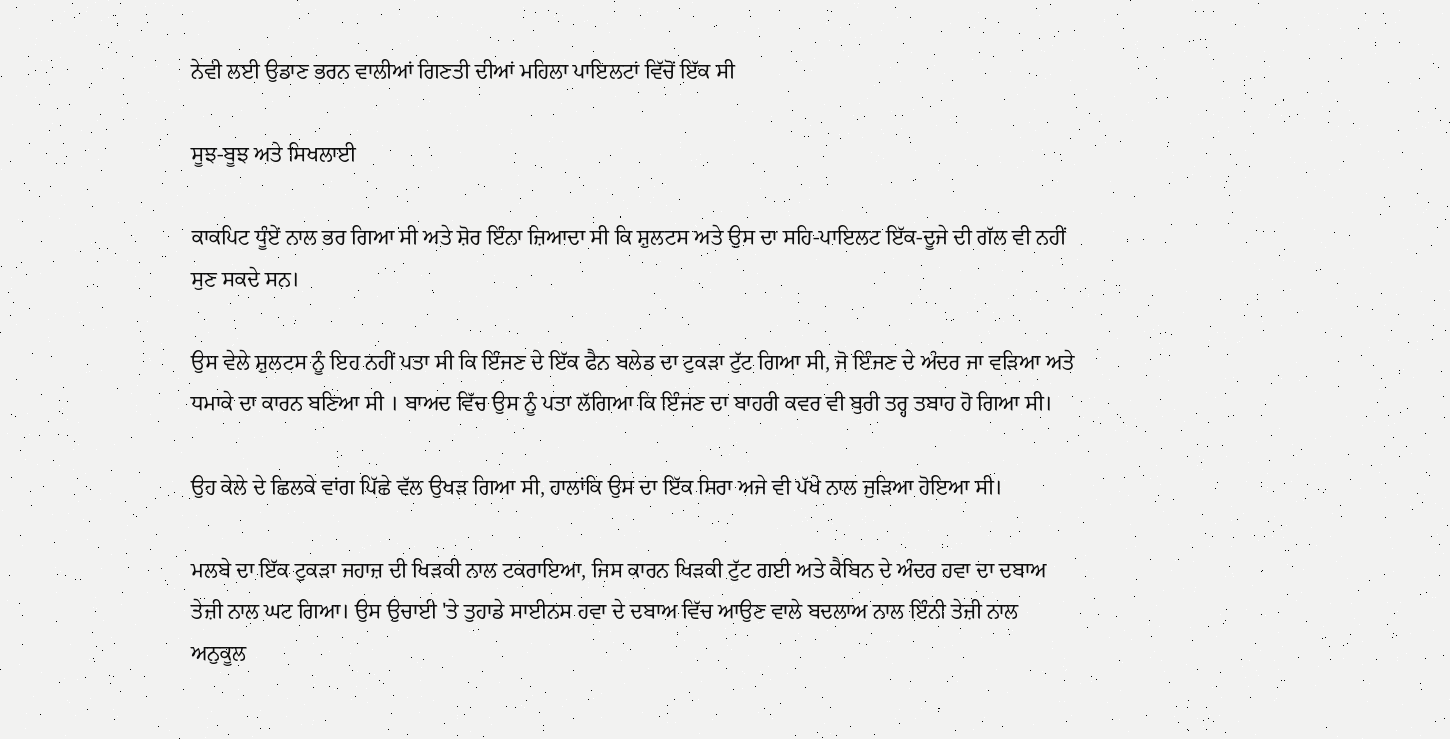ਨੇਵੀ ਲਈ ਉਡਾਣ ਭਰਨ ਵਾਲੀਆਂ ਗਿਣਤੀ ਦੀਆਂ ਮਹਿਲਾ ਪਾਇਲਟਾਂ ਵਿੱਚੋਂ ਇੱਕ ਸੀ

ਸੂਝ-ਬੂਝ ਅਤੇ ਸਿਖਲਾਈ

ਕਾਕਪਿਟ ਧੂੰਏਂ ਨਾਲ ਭਰ ਗਿਆ ਸੀ ਅਤੇ ਸ਼ੋਰ ਇੰਨਾ ਜ਼ਿਆਦਾ ਸੀ ਕਿ ਸ਼ੁਲਟਸ ਅਤੇ ਉਸ ਦਾ ਸਹਿ-ਪਾਇਲਟ ਇੱਕ-ਦੂਜੇ ਦੀ ਗੱਲ ਵੀ ਨਹੀਂ ਸੁਣ ਸਕਦੇ ਸਨ।

ਉਸ ਵੇਲੇ ਸ਼ੁਲਟਸ ਨੂੰ ਇਹ ਨਹੀਂ ਪਤਾ ਸੀ ਕਿ ਇੰਜਣ ਦੇ ਇੱਕ ਫੈਨ ਬਲੇਡ ਦਾ ਟੁਕੜਾ ਟੁੱਟ ਗਿਆ ਸੀ, ਜੋ ਇੰਜਣ ਦੇ ਅੰਦਰ ਜਾ ਵੜਿਆ ਅਤੇ ਧਮਾਕੇ ਦਾ ਕਾਰਨ ਬਣਿਆ ਸੀ । ਬਾਅਦ ਵਿੱਚ ਉਸ ਨੂੰ ਪਤਾ ਲੱਗਿਆ ਕਿ ਇੰਜਣ ਦਾ ਬਾਹਰੀ ਕਵਰ ਵੀ ਬੁਰੀ ਤਰ੍ਹ ਤਬਾਹ ਹੋ ਗਿਆ ਸੀ।

ਉਹ ਕੇਲੇ ਦੇ ਛਿਲਕੇ ਵਾਂਗ ਪਿੱਛੇ ਵੱਲ ਉਖੜ ਗਿਆ ਸੀ, ਹਾਲਾਂਕਿ ਉਸ ਦਾ ਇੱਕ ਸਿਰਾ ਅਜੇ ਵੀ ਪੱਖੇ ਨਾਲ ਜੁੜਿਆ ਹੋਇਆ ਸੀ।

ਮਲਬੇ ਦਾ ਇੱਕ ਟੁਕੜਾ ਜਹਾਜ਼ ਦੀ ਖਿੜਕੀ ਨਾਲ ਟਕਰਾਇਆ, ਜਿਸ ਕਾਰਨ ਖਿੜਕੀ ਟੁੱਟ ਗਈ ਅਤੇ ਕੈਬਿਨ ਦੇ ਅੰਦਰ ਹਵਾ ਦਾ ਦਬਾਅ ਤੇਜ਼ੀ ਨਾਲ ਘਟ ਗਿਆ। ਉਸ ਉਚਾਈ 'ਤੇ ਤੁਹਾਡੇ ਸਾਈਨਸ ਹਵਾ ਦੇ ਦਬਾਅ ਵਿੱਚ ਆਉਣ ਵਾਲੇ ਬਦਲਾਅ ਨਾਲ ਇੰਨੀ ਤੇਜ਼ੀ ਨਾਲ ਅਨੁਕੂਲ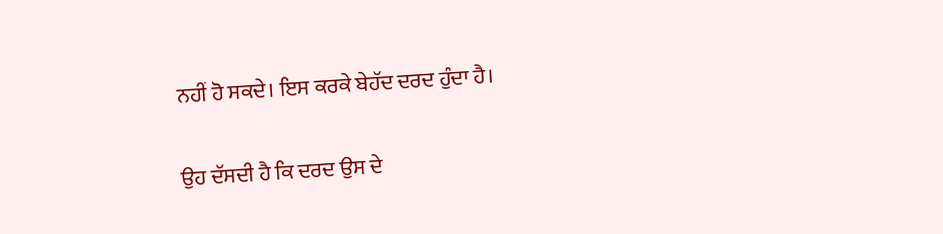ਨਹੀਂ ਹੋ ਸਕਦੇ। ਇਸ ਕਰਕੇ ਬੇਹੱਦ ਦਰਦ ਹੁੰਦਾ ਹੈ।

ਉਹ ਦੱਸਦੀ ਹੈ ਕਿ ਦਰਦ ਉਸ ਦੇ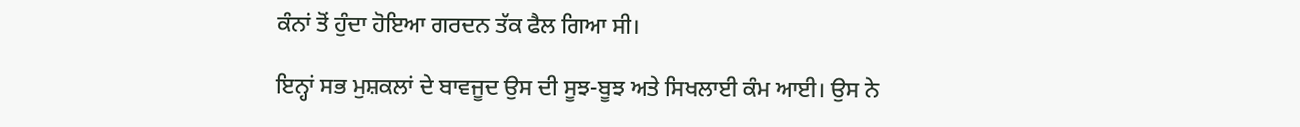ਕੰਨਾਂ ਤੋਂ ਹੁੰਦਾ ਹੋਇਆ ਗਰਦਨ ਤੱਕ ਫੈਲ ਗਿਆ ਸੀ।

ਇਨ੍ਹਾਂ ਸਭ ਮੁਸ਼ਕਲਾਂ ਦੇ ਬਾਵਜੂਦ ਉਸ ਦੀ ਸੂਝ-ਬੂਝ ਅਤੇ ਸਿਖਲਾਈ ਕੰਮ ਆਈ। ਉਸ ਨੇ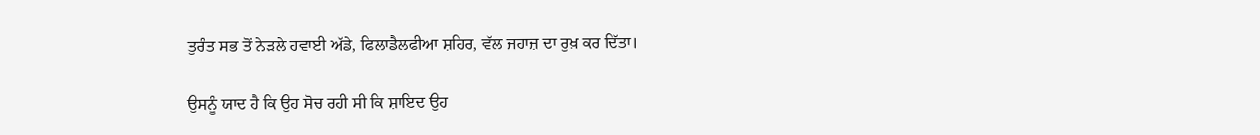ਤੁਰੰਤ ਸਭ ਤੋਂ ਨੇੜਲੇ ਹਵਾਈ ਅੱਡੇ, ਫਿਲਾਡੈਲਫੀਆ ਸ਼ਹਿਰ, ਵੱਲ ਜਹਾਜ਼ ਦਾ ਰੁਖ਼ ਕਰ ਦਿੱਤਾ।

ਉਸਨੂੰ ਯਾਦ ਹੈ ਕਿ ਉਹ ਸੋਚ ਰਹੀ ਸੀ ਕਿ ਸ਼ਾਇਦ ਉਹ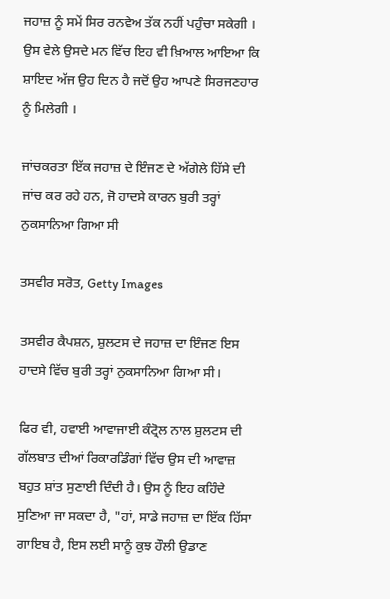ਜਹਾਜ਼ ਨੂੰ ਸਮੇਂ ਸਿਰ ਰਨਵੇਅ ਤੱਕ ਨਹੀਂ ਪਹੁੰਚਾ ਸਕੇਗੀ । ਉਸ ਵੇਲੇ ਉਸਦੇ ਮਨ ਵਿੱਚ ਇਹ ਵੀ ਖ਼ਿਆਲ ਆਇਆ ਕਿ ਸ਼ਾਇਦ ਅੱਜ ਉਹ ਦਿਨ ਹੈ ਜਦੋਂ ਉਹ ਆਪਣੇ ਸਿਰਜਣਹਾਰ ਨੂੰ ਮਿਲੇਗੀ ।

ਜਾਂਚਕਰਤਾ ਇੱਕ ਜਹਾਜ਼ ਦੇ ਇੰਜਣ ਦੇ ਅੱਗੇਲੇ ਹਿੱਸੇ ਦੀ ਜਾਂਚ ਕਰ ਰਹੇ ਹਨ, ਜੋ ਹਾਦਸੇ ਕਾਰਨ ਬੁਰੀ ਤਰ੍ਹਾਂ ਨੁਕਸਾਨਿਆ ਗਿਆ ਸੀ

ਤਸਵੀਰ ਸਰੋਤ, Getty Images

ਤਸਵੀਰ ਕੈਪਸ਼ਨ, ਸ਼ੁਲਟਸ ਦੇ ਜਹਾਜ਼ ਦਾ ਇੰਜਣ ਇਸ ਹਾਦਸੇ ਵਿੱਚ ਬੁਰੀ ਤਰ੍ਹਾਂ ਨੁਕਸਾਨਿਆ ਗਿਆ ਸੀ।

ਫਿਰ ਵੀ, ਹਵਾਈ ਆਵਾਜਾਈ ਕੰਟ੍ਰੋਲ ਨਾਲ ਸ਼ੁਲਟਸ ਦੀ ਗੱਲਬਾਤ ਦੀਆਂ ਰਿਕਾਰਡਿੰਗਾਂ ਵਿੱਚ ਉਸ ਦੀ ਆਵਾਜ਼ ਬਹੁਤ ਸ਼ਾਂਤ ਸੁਣਾਈ ਦਿੰਦੀ ਹੈ। ਉਸ ਨੂੰ ਇਹ ਕਹਿੰਦੇ ਸੁਣਿਆ ਜਾ ਸਕਦਾ ਹੈ, "ਹਾਂ, ਸਾਡੇ ਜਹਾਜ਼ ਦਾ ਇੱਕ ਹਿੱਸਾ ਗਾਇਬ ਹੈ, ਇਸ ਲਈ ਸਾਨੂੰ ਕੁਝ ਹੌਲੀ ਉਡਾਣ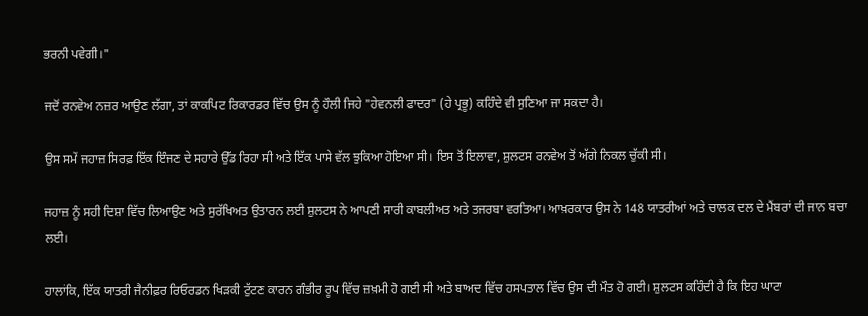ਭਰਨੀ ਪਵੇਗੀ।"

ਜਦੋਂ ਰਨਵੇਅ ਨਜ਼ਰ ਆਉਣ ਲੱਗਾ, ਤਾਂ ਕਾਕਪਿਟ ਰਿਕਾਰਡਰ ਵਿੱਚ ਉਸ ਨੂੰ ਹੌਲੀ ਜਿਹੇ "ਹੇਵਨਲੀ ਫਾਦਰ" (ਹੇ ਪ੍ਰਭੂ) ਕਹਿੰਦੇ ਵੀ ਸੁਣਿਆ ਜਾ ਸਕਦਾ ਹੈ।

ਉਸ ਸਮੇਂ ਜਹਾਜ਼ ਸਿਰਫ਼ ਇੱਕ ਇੰਜਣ ਦੇ ਸਹਾਰੇ ਉੱਡ ਰਿਹਾ ਸੀ ਅਤੇ ਇੱਕ ਪਾਸੇ ਵੱਲ ਝੁਕਿਆ ਹੋਇਆ ਸੀ। ਇਸ ਤੋਂ ਇਲਾਵਾ, ਸ਼ੁਲਟਸ ਰਨਵੇਅ ਤੋਂ ਅੱਗੇ ਨਿਕਲ ਚੁੱਕੀ ਸੀ।

ਜਹਾਜ਼ ਨੂੰ ਸਹੀ ਦਿਸ਼ਾ ਵਿੱਚ ਲਿਆਉਣ ਅਤੇ ਸੁਰੱਖਿਅਤ ਉਤਾਰਨ ਲਈ ਸ਼ੁਲਟਸ ਨੇ ਆਪਣੀ ਸਾਰੀ ਕਾਬਲੀਅਤ ਅਤੇ ਤਜਰਬਾ ਵਰਤਿਆ। ਆਖ਼ਰਕਾਰ ਉਸ ਨੇ 148 ਯਾਤਰੀਆਂ ਅਤੇ ਚਾਲਕ ਦਲ ਦੇ ਮੈਂਬਰਾਂ ਦੀ ਜਾਨ ਬਚਾ ਲਈ।

ਹਾਲਾਂਕਿ, ਇੱਕ ਯਾਤਰੀ ਜੈਨੀਫ਼ਰ ਰਿਓਰਡਨ ਖਿੜਕੀ ਟੁੱਟਣ ਕਾਰਨ ਗੰਭੀਰ ਰੂਪ ਵਿੱਚ ਜ਼ਖ਼ਮੀ ਹੋ ਗਈ ਸੀ ਅਤੇ ਬਾਅਦ ਵਿੱਚ ਹਸਪਤਾਲ ਵਿੱਚ ਉਸ ਦੀ ਮੌਤ ਹੋ ਗਈ। ਸ਼ੁਲਟਸ ਕਹਿੰਦੀ ਹੈ ਕਿ ਇਹ ਘਾਟਾ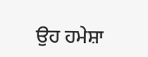ਉਹ ਹਮੇਸ਼ਾ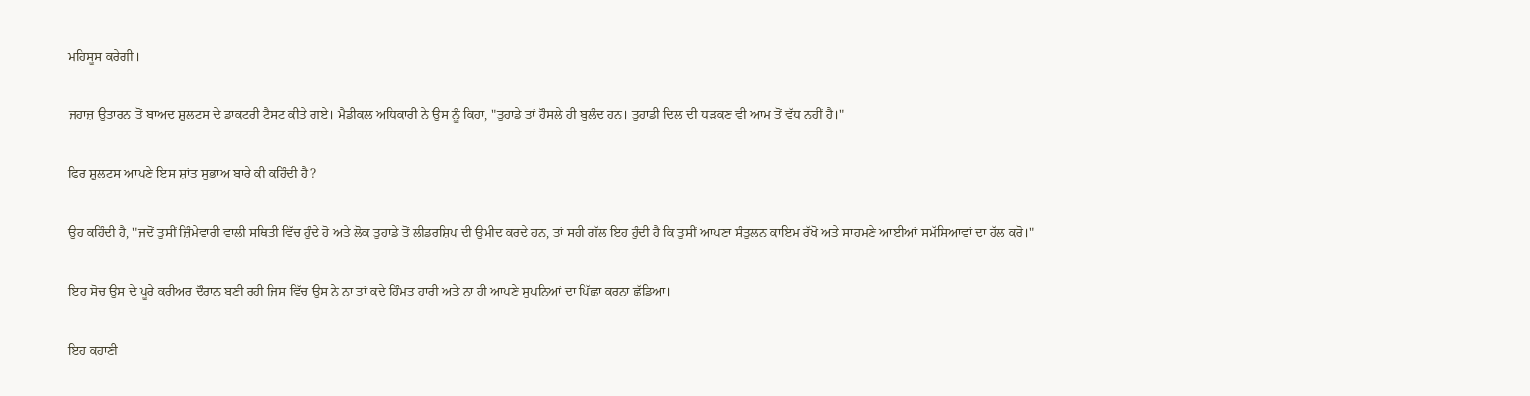ਮਹਿਸੂਸ ਕਰੇਗੀ।

ਜਹਾਜ਼ ਉਤਾਰਨ ਤੋਂ ਬਾਅਦ ਸ਼ੁਲਟਸ ਦੇ ਡਾਕਟਰੀ ਟੈਸਟ ਕੀਤੇ ਗਏ। ਮੈਡੀਕਲ ਅਧਿਕਾਰੀ ਨੇ ਉਸ ਨੂੰ ਕਿਹਾ, "ਤੁਹਾਡੇ ਤਾਂ ਹੌਸਲੇ ਹੀ ਬੁਲੰਦ ਹਨ। ਤੁਹਾਡੀ ਦਿਲ ਦੀ ਧੜਕਣ ਵੀ ਆਮ ਤੋਂ ਵੱਧ ਨਹੀਂ ਹੈ।"

ਫਿਰ ਸ਼ੁਲਟਸ ਆਪਣੇ ਇਸ ਸ਼ਾਂਤ ਸੁਭਾਅ ਬਾਰੇ ਕੀ ਕਹਿੰਦੀ ਹੈ?

ਉਹ ਕਹਿੰਦੀ ਹੈ, "ਜਦੋਂ ਤੁਸੀਂ ਜ਼ਿੰਮੇਵਾਰੀ ਵਾਲੀ ਸਥਿਤੀ ਵਿੱਚ ਹੁੰਦੇ ਹੋ ਅਤੇ ਲੋਕ ਤੁਹਾਡੇ ਤੋਂ ਲੀਡਰਸ਼ਿਪ ਦੀ ਉਮੀਦ ਕਰਦੇ ਹਨ, ਤਾਂ ਸਹੀ ਗੱਲ ਇਹ ਹੁੰਦੀ ਹੈ ਕਿ ਤੁਸੀਂ ਆਪਣਾ ਸੰਤੁਲਨ ਕਾਇਮ ਰੱਖੋ ਅਤੇ ਸਾਹਮਣੇ ਆਈਆਂ ਸਮੱਸਿਆਵਾਂ ਦਾ ਹੱਲ ਕਰੋ।"

ਇਹ ਸੋਚ ਉਸ ਦੇ ਪੂਰੇ ਕਰੀਅਰ ਦੌਰਾਨ ਬਣੀ ਰਹੀ ਜਿਸ ਵਿੱਚ ਉਸ ਨੇ ਨਾ ਤਾਂ ਕਦੇ ਹਿੰਮਤ ਹਾਰੀ ਅਤੇ ਨਾ ਹੀ ਆਪਣੇ ਸੁਪਨਿਆਂ ਦਾ ਪਿੱਛਾ ਕਰਨਾ ਛੱਡਿਆ।

ਇਹ ਕਹਾਣੀ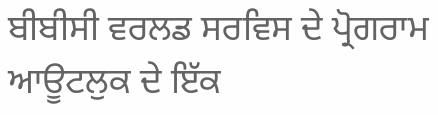ਬੀਬੀਸੀ ਵਰਲਡ ਸਰਵਿਸ ਦੇ ਪ੍ਰੋਗਰਾਮ ਆਊਟਲੁਕ ਦੇ ਇੱਕ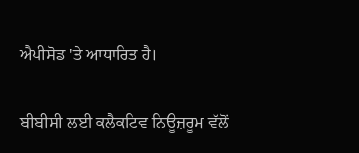ਐਪੀਸੋਡ 'ਤੇ ਆਧਾਰਿਤ ਹੈ।

ਬੀਬੀਸੀ ਲਈ ਕਲੈਕਟਿਵ ਨਿਊਜ਼ਰੂਮ ਵੱਲੋਂ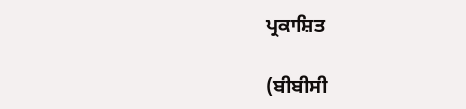ਪ੍ਰਕਾਸ਼ਿਤ

(ਬੀਬੀਸੀ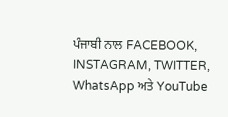ਪੰਜਾਬੀ ਨਾਲ FACEBOOK, INSTAGRAM, TWITTER, WhatsApp ਅਤੇ YouTube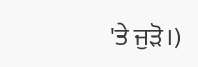'ਤੇ ਜੁੜੋ।)